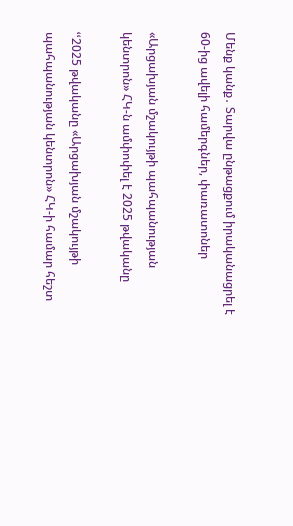Մենք կանք․ Տարվա ընթացքում իրականացրել է 60-ից ավելի համերգներ, փառատոներ

«Արցախյան մշակույթի պահպանության կենտրոն» ՀԿ-ն ամփոփել է 2025 թվականը

ՙՙ2025 թվականը «Արցախյան մշակույթի պահպանության կենտրոն» ՀԿ-ի համար հեշտ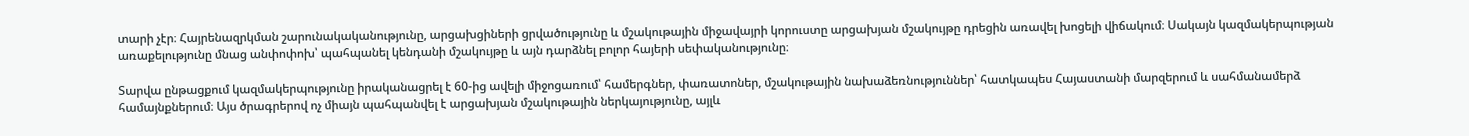տարի չէր։ Հայրենազրկման շարունակականությունը, արցախցիների ցրվածությունը և մշակութային միջավայրի կորուստը արցախյան մշակույթը դրեցին առավել խոցելի վիճակում։ Սակայն կազմակերպության առաքելությունը մնաց անփոփոխ՝ պահպանել կենդանի մշակույթը և այն դարձնել բոլոր հայերի սեփականությունը։

Տարվա ընթացքում կազմակերպությունը իրականացրել է 60-ից ավելի միջոցառում՝ համերգներ, փառատոներ, մշակութային նախաձեռնություններ՝ հատկապես Հայաստանի մարզերում և սահմանամերձ համայնքներում։ Այս ծրագրերով ոչ միայն պահպանվել է արցախյան մշակութային ներկայությունը, այլև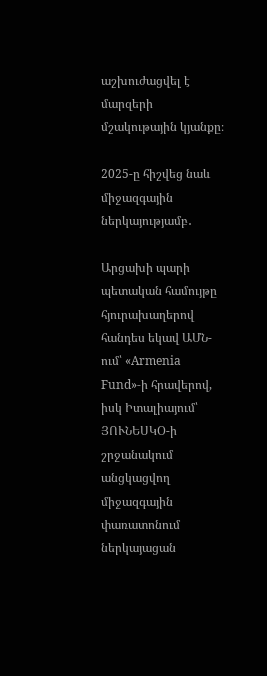աշխուժացվել է մարզերի մշակութային կյանքը։

2025-ը հիշվեց նաև միջազգային ներկայությամբ․

Արցախի պարի պետական համույթը հյուրախաղերով հանդես եկավ ԱՄՆ-ում՝ «Armenia Fund»-ի հրավերով, իսկ Իտալիայում՝ ՅՈՒՆԵՍԿՕ-ի շրջանակում անցկացվող միջազգային փառատոնում ներկայացան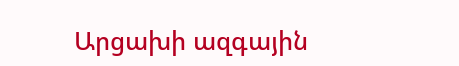Արցախի ազգային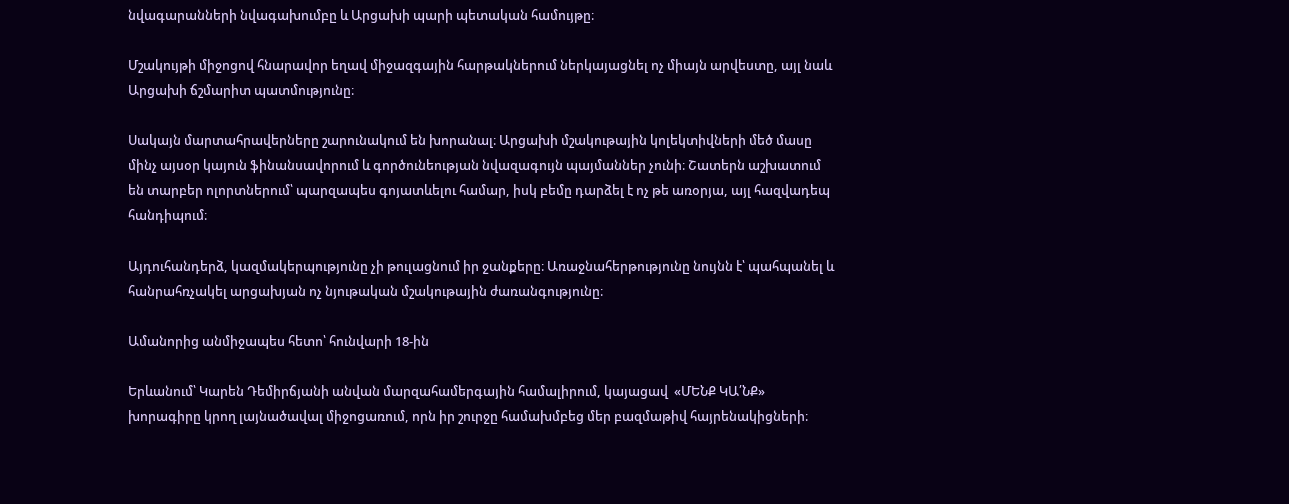նվագարանների նվագախումբը և Արցախի պարի պետական համույթը։

Մշակույթի միջոցով հնարավոր եղավ միջազգային հարթակներում ներկայացնել ոչ միայն արվեստը, այլ նաև Արցախի ճշմարիտ պատմությունը։

Սակայն մարտահրավերները շարունակում են խորանալ։ Արցախի մշակութային կոլեկտիվների մեծ մասը մինչ այսօր կայուն ֆինանսավորում և գործունեության նվազագույն պայմաններ չունի։ Շատերն աշխատում են տարբեր ոլորտներում՝ պարզապես գոյատևելու համար, իսկ բեմը դարձել է ոչ թե առօրյա, այլ հազվադեպ հանդիպում։

Այդուհանդերձ, կազմակերպությունը չի թուլացնում իր ջանքերը։ Առաջնահերթությունը նույնն է՝ պահպանել և հանրահռչակել արցախյան ոչ նյութական մշակութային ժառանգությունը։

Ամանորից անմիջապես հետո՝ հունվարի 18-ին

Երևանում՝ Կարեն Դեմիրճյանի անվան մարզահամերգային համալիրում, կայացավ  «ՄԵՆՔ ԿԱ՛ՆՔ» խորագիրը կրող լայնածավալ միջոցառում, որն իր շուրջը համախմբեց մեր բազմաթիվ հայրենակիցների։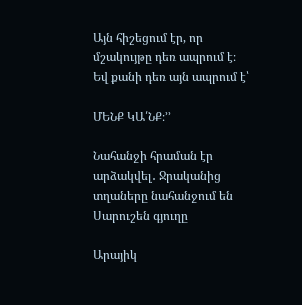Այն հիշեցում էր, որ մշակույթը դեռ ապրում է։ Եվ քանի դեռ այն ապրում է՝

ՄԵՆՔ ԿԱ՛ՆՔ։՚՚

Նահանջի հրաման էր արձակվել․ Ջրականից տղաները նահանջում են Սարուշեն գյուղը

Արայիկ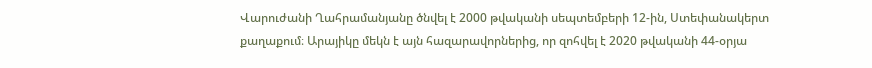Վարուժանի Ղահրամանյանը ծնվել է 2000 թվականի սեպտեմբերի 12-ին, Ստեփանակերտ քաղաքում։ Արայիկը մեկն է այն հազարավորներից, որ զոհվել է 2020 թվականի 44-օրյա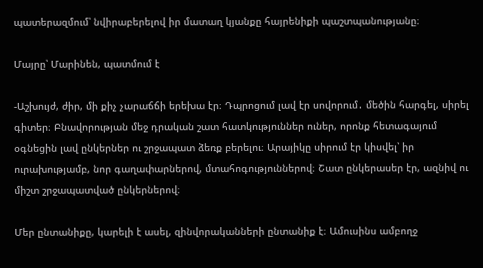պատերազմում՝ նվիրաբերելով իր մատաղ կյանքը հայրենիքի պաշտպանությանը։

Մայրը՝ Մարինեն, պատմում է

-Աշխույժ, ժիր, մի քիչ չարաճճի երեխա էր։ Դպրոցում լավ էր սովորում․ մեծին հարգել, սիրել գիտեր։ Բնավորության մեջ դրական շատ հատկություններ ուներ, որոնք հետագայում օգնեցին լավ ընկերներ ու շրջապատ ձեռք բերելու։ Արայիկը սիրում էր կիսվել՝ իր ուրախությամբ, նոր գաղափարներով, մտահոգություններով։ Շատ ընկերասեր էր, ազնիվ ու միշտ շրջապատված ընկերներով։

Մեր ընտանիքը, կարելի է ասել, զինվորականների ընտանիք է։ Ամուսինս ամբողջ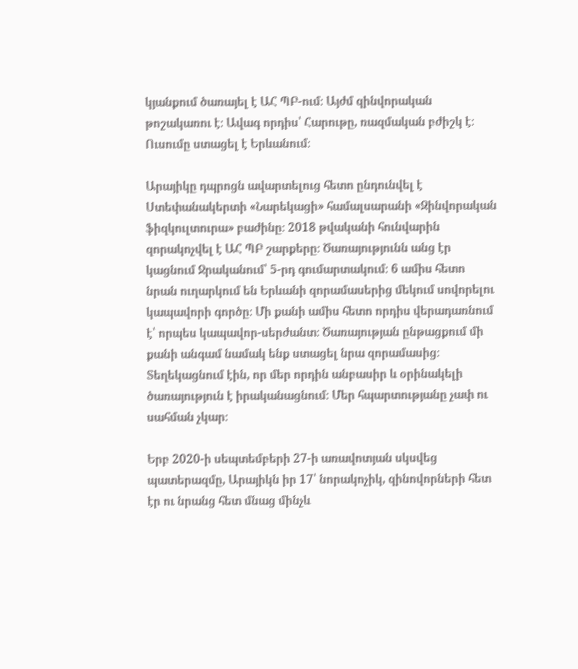կյանքում ծառայել է ԱՀ ՊԲ-ում։ Այժմ զինվորական թոշակառու է։ Ավագ որդիս՝ Հարութը, ռազմական բժիշկ է։ Ուսումը ստացել է Երևանում։

Արայիկը դպրոցն ավարտելուց հետո ընդունվել է Ստեփանակերտի «Նարեկացի» համալսարանի «Զինվորական ֆիզկուլտուրա» բաժինը։ 2018 թվականի հունվարին զորակոչվել է ԱՀ ՊԲ շարքերը։ Ծառայությունն անց էր կացնում Ջրականում՝ 5-րդ գումարտակում։ 6 ամիս հետո նրան ուղարկում են Երևանի զորամասերից մեկում սովորելու կապավորի գործը։ Մի քանի ամիս հետո որդիս վերադառնում է՝ որպես կապավոր-սերժանտ։ Ծառայության ընթացքում մի քանի անգամ նամակ ենք ստացել նրա զորամասից։  Տեղեկացնում էին, որ մեր որդին անբասիր և օրինակելի ծառայություն է իրականացնում։ Մեր հպարտությանը չափ ու սահման չկար։

Երբ 2020-ի սեպտեմբերի 27-ի առավոտյան սկսվեց պատերազմը, Արայիկն իր 17՝ նորակոչիկ, զինովորների հետ էր ու նրանց հետ մնաց մինչև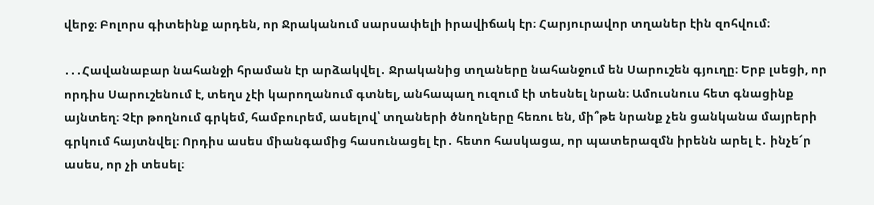վերջ։ Բոլորս գիտեինք արդեն, որ Ջրականում սարսափելի իրավիճակ էր։ Հարյուրավոր տղաներ էին զոհվում։

․․․Հավանաբար նահանջի հրաման էր արձակվել․ Ջրականից տղաները նահանջում են Սարուշեն գյուղը։ Երբ լսեցի, որ որդիս Սարուշենում է, տեղս չէի կարողանում գտնել, անհապաղ ուզում էի տեսնել նրան։ Ամուսնուս հետ գնացինք այնտեղ։ Չէր թողնում գրկեմ, համբուրեմ, ասելով՝ տղաների ծնողները հեռու են, մի՞թե նրանք չեն ցանկանա մայրերի գրկում հայտնվել։ Որդիս ասես միանգամից հասունացել էր․ հետո հասկացա, որ պատերազմն իրենն արել է․ ինչե՜ր ասես, որ չի տեսել։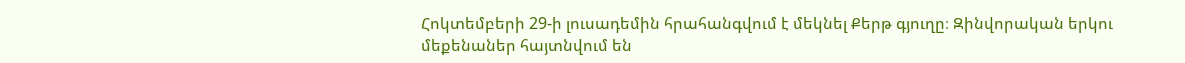Հոկտեմբերի 29-ի լուսադեմին հրահանգվում է մեկնել Քերթ գյուղը։ Զինվորական երկու մեքենաներ հայտնվում են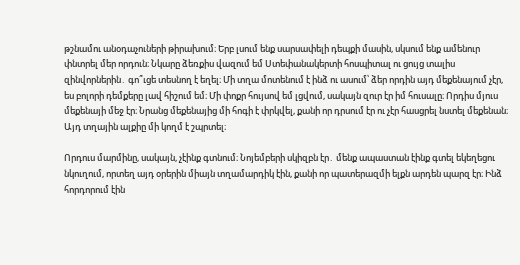թշնամու անօդաչուների թիրախում։ Երբ լսում ենք սարսափելի դեպքի մասին, սկսում ենք ամենուր փնտրել մեր որդուն։ Նկարը ձեռքիս վազում եմ Ստեփանակերտի հոսպիտալ ու ցույց տալիս զինվորներին․ գո՞ւցե տեսնող է եղել։ Մի տղա մոտենում է ինձ ու ասում՝ ձեր որդին այդ մեքենայում չէր, ես բոլորի դեմքերը լավ հիշում եմ։ Մի փոքր հույսով եմ լցվում, սակայն զուր էր իմ հուսալը։ Որդիս մյուս մեքենայի մեջ էր։ Նրանց մեքենայից մի հոգի է փրկվել, քանի որ դրսում էր ու չէր հասցրել նստել մեքենան։ Այդ տղային ալքիը մի կողմ է շպրտել։

Որդուս մարմինը, սակայն, չէինք գտնում։ Նոյեմբերի սկիզբն էր․ մենք ապաստան էինք գտել եկեղեցու նկուղում, որտեղ այդ օրերին միայն տղամարդիկ էին, քանի որ պատերազմի ելքն արդեն պարզ էր։ Ինձ հորդորում էին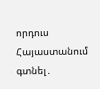որդուս Հայաստանում գտնել․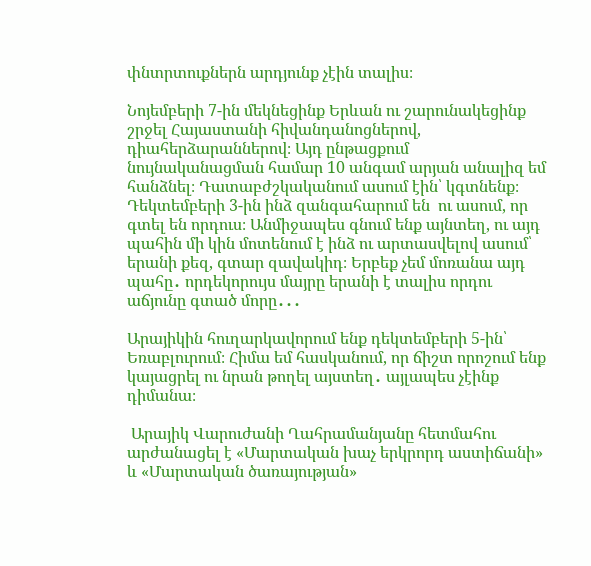փնտրտուքներն արդյունք չէին տալիս։

Նոյեմբերի 7-ին մեկնեցինք Երևան ու շարունակեցինք շրջել Հայաստանի հիվանդանոցներով, դիահերձարաններով։ Այդ ընթացքում նույնականացման համար 10 անգամ արյան անալիզ եմ հանձնել։ Դատաբժշկականում ասում էին՝ կգտնենք։ Դեկտեմբերի 3-ին ինձ զանգահարում են  ու ասում, որ գտել են որդուս։ Անմիջապես գնում ենք այնտեղ, ու այդ պահին մի կին մոտենում է ինձ ու արտասվելով ասում՝ երանի քեզ, գտար զավակիդ։ Երբեք չեմ մոռանա այդ պահը․ որդեկորույս մայրը երանի է տալիս որդու աճյունը գտած մորը․․․

Արայիկին հուղարկավորում ենք դեկտեմբերի 5-ին՝ Եռաբլուրում։ Հիմա եմ հասկանում, որ ճիշտ որոշում ենք կայացրել ու նրան թողել այստեղ․ այլապես չէինք դիմանա։

 Արայիկ Վարուժանի Ղահրամանյանը հետմահու արժանացել է «Մարտական խաչ երկրորդ աստիճանի» և «Մարտական ծառայության»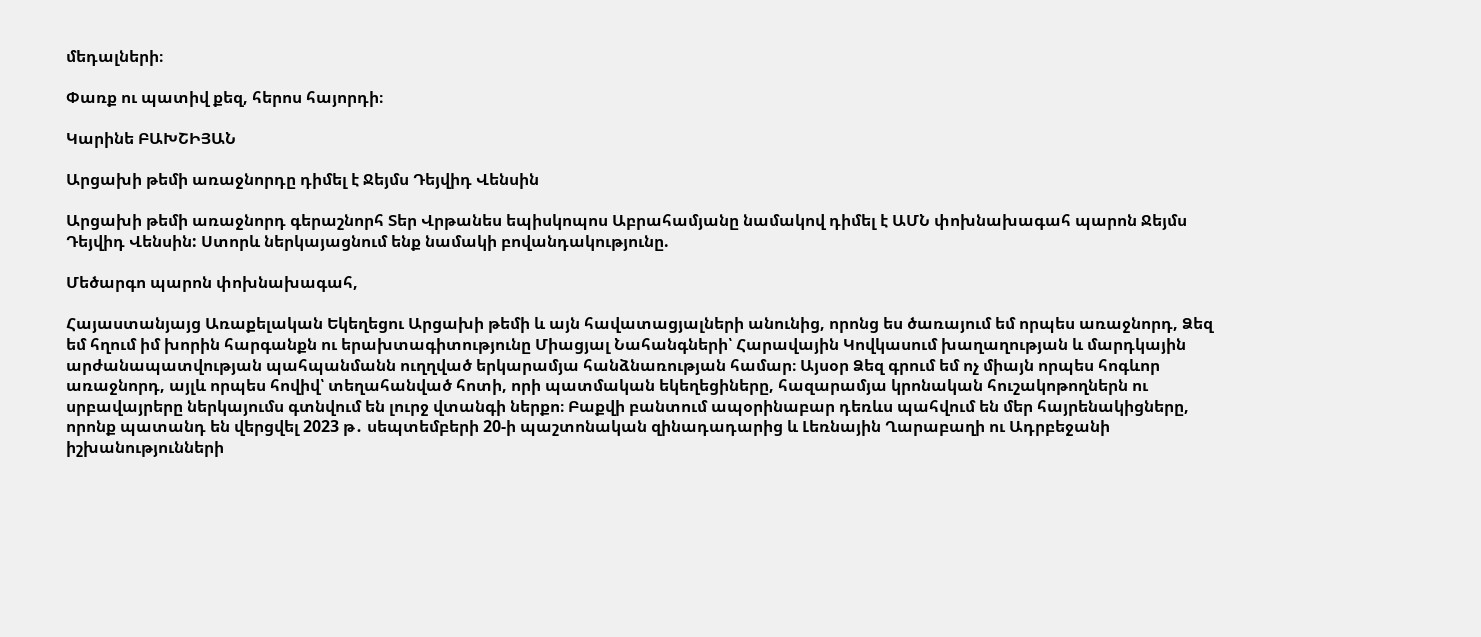մեդալների։

Փառք ու պատիվ քեզ, հերոս հայորդի։

Կարինե ԲԱԽՇԻՅԱՆ

Արցախի թեմի առաջնորդը դիմել է Ջեյմս Դեյվիդ Վենսին

Արցախի թեմի առաջնորդ գերաշնորհ Տեր Վրթանես եպիսկոպոս Աբրահամյանը նամակով դիմել է ԱՄՆ փոխնախագահ պարոն Ջեյմս Դեյվիդ Վենսին: Ստորև ներկայացնում ենք նամակի բովանդակությունը.

Մեծարգո պարոն փոխնախագահ,

Հայաստանյայց Առաքելական Եկեղեցու Արցախի թեմի և այն հավատացյալների անունից, որոնց ես ծառայում եմ որպես առաջնորդ, Ձեզ եմ հղում իմ խորին հարգանքն ու երախտագիտությունը Միացյալ Նահանգների՝ Հարավային Կովկասում խաղաղության և մարդկային արժանապատվության պահպանմանն ուղղված երկարամյա հանձնառության համար։ Այսօր Ձեզ գրում եմ ոչ միայն որպես հոգևոր առաջնորդ, այլև որպես հովիվ՝ տեղահանված հոտի, որի պատմական եկեղեցիները, հազարամյա կրոնական հուշակոթողներն ու սրբավայրերը ներկայումս գտնվում են լուրջ վտանգի ներքո։ Բաքվի բանտում ապօրինաբար դեռևս պահվում են մեր հայրենակիցները, որոնք պատանդ են վերցվել 2023 թ․ սեպտեմբերի 20-ի պաշտոնական զինադադարից և Լեռնային Ղարաբաղի ու Ադրբեջանի իշխանությունների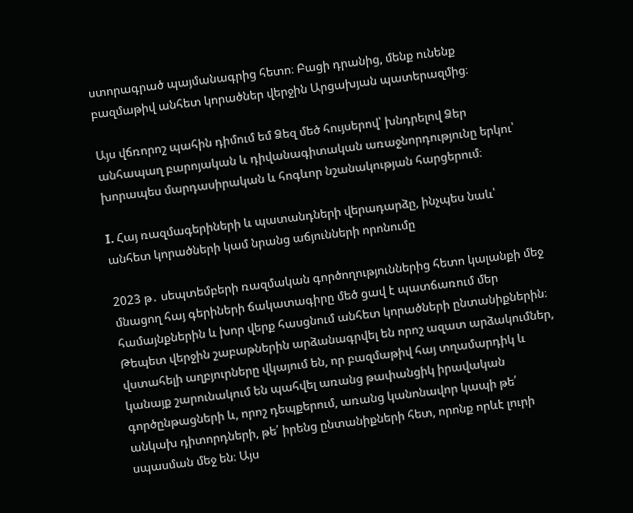ստորագրած պայմանագրից հետո։ Բացի դրանից, մենք ունենք բազմաթիվ անհետ կորածներ վերջին Արցախյան պատերազմից։

Այս վճռորոշ պահին դիմում եմ Ձեզ մեծ հույսերով՝ խնդրելով Ձեր անհապաղ բարոյական և դիվանագիտական առաջնորդությունը երկու՝ խորապես մարդասիրական և հոգևոր նշանակության հարցերում։

I. Հայ ռազմագերիների և պատանդների վերադարձը, ինչպես նաև՝ անհետ կորածների կամ նրանց աճյունների որոնումը

2023 թ․ սեպտեմբերի ռազմական գործողություններից հետո կալանքի մեջ մնացող հայ գերիների ճակատագիրը մեծ ցավ է պատճառում մեր համայնքներին և խոր վերք հասցնում անհետ կորածների ընտանիքներին։ Թեպետ վերջին շաբաթներին արձանագրվել են որոշ ազատ արձակումներ, վստահելի աղբյուրները վկայում են, որ բազմաթիվ հայ տղամարդիկ և կանայք շարունակում են պահվել առանց թափանցիկ իրավական գործընթացների և, որոշ դեպքերում, առանց կանոնավոր կապի թե՛ անկախ դիտորդների, թե՛ իրենց ընտանիքների հետ, որոնք որևէ լուրի սպասման մեջ են։ Այս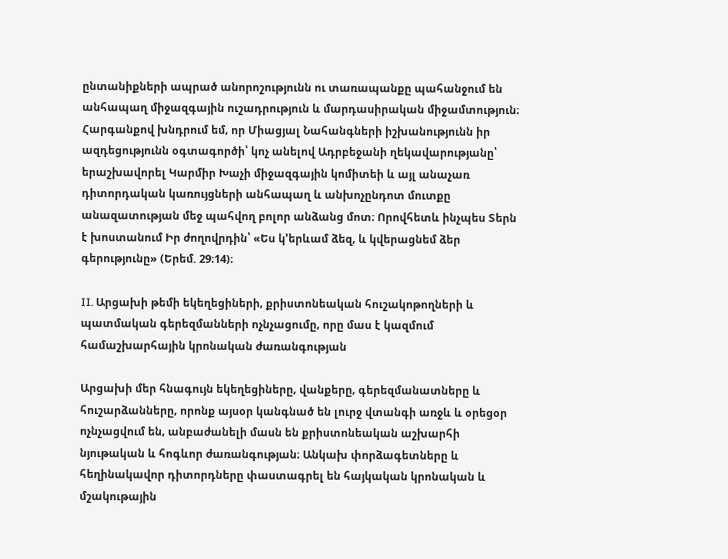ընտանիքների ապրած անորոշությունն ու տառապանքը պահանջում են անհապաղ միջազգային ուշադրություն և մարդասիրական միջամտություն։ Հարգանքով խնդրում եմ, որ Միացյալ Նահանգների իշխանությունն իր ազդեցությունն օգտագործի՝ կոչ անելով Ադրբեջանի ղեկավարությանը՝ երաշխավորել Կարմիր Խաչի միջազգային կոմիտեի և այլ անաչառ դիտորդական կառույցների անհապաղ և անխոչընդոտ մուտքը անազատության մեջ պահվող բոլոր անձանց մոտ։ Որովհետև ինչպես Տերն է խոստանում Իր ժողովրդին՝ «Ես կ՚երևամ ձեզ, և կվերացնեմ ձեր գերությունը» (Երեմ. 29։14)։

II. Արցախի թեմի եկեղեցիների, քրիստոնեական հուշակոթողների և պատմական գերեզմանների ոչնչացումը, որը մաս է կազմում համաշխարհային կրոնական ժառանգության

Արցախի մեր հնագույն եկեղեցիները, վանքերը, գերեզմանատները և հուշարձանները, որոնք այսօր կանգնած են լուրջ վտանգի առջև և օրեցօր ոչնչացվում են, անբաժանելի մասն են քրիստոնեական աշխարհի նյութական և հոգևոր ժառանգության։ Անկախ փորձագետները և հեղինակավոր դիտորդները փաստագրել են հայկական կրոնական և մշակութային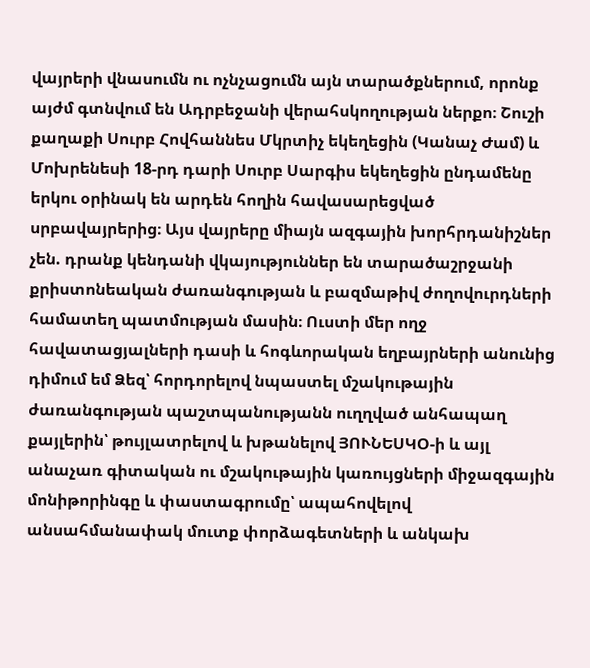վայրերի վնասումն ու ոչնչացումն այն տարածքներում, որոնք այժմ գտնվում են Ադրբեջանի վերահսկողության ներքո։ Շուշի քաղաքի Սուրբ Հովհաննես Մկրտիչ եկեղեցին (Կանաչ Ժամ) և Մոխրենեսի 18-րդ դարի Սուրբ Սարգիս եկեղեցին ընդամենը երկու օրինակ են արդեն հողին հավասարեցված սրբավայրերից։ Այս վայրերը միայն ազգային խորհրդանիշներ չեն. դրանք կենդանի վկայություններ են տարածաշրջանի քրիստոնեական ժառանգության և բազմաթիվ ժողովուրդների համատեղ պատմության մասին։ Ուստի մեր ողջ հավատացյալների դասի և հոգևորական եղբայրների անունից դիմում եմ Ձեզ՝ հորդորելով նպաստել մշակութային ժառանգության պաշտպանությանն ուղղված անհապաղ քայլերին՝ թույլատրելով և խթանելով ՅՈՒՆԵՍԿՕ-ի և այլ անաչառ գիտական ու մշակութային կառույցների միջազգային մոնիթորինգը և փաստագրումը՝ ապահովելով անսահմանափակ մուտք փորձագետների և անկախ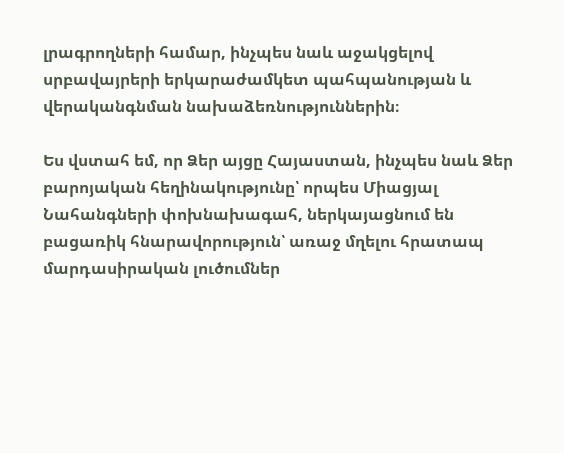լրագրողների համար, ինչպես նաև աջակցելով սրբավայրերի երկարաժամկետ պահպանության և վերականգնման նախաձեռնություններին։

Ես վստահ եմ, որ Ձեր այցը Հայաստան, ինչպես նաև Ձեր բարոյական հեղինակությունը՝ որպես Միացյալ Նահանգների փոխնախագահ, ներկայացնում են բացառիկ հնարավորություն՝ առաջ մղելու հրատապ մարդասիրական լուծումներ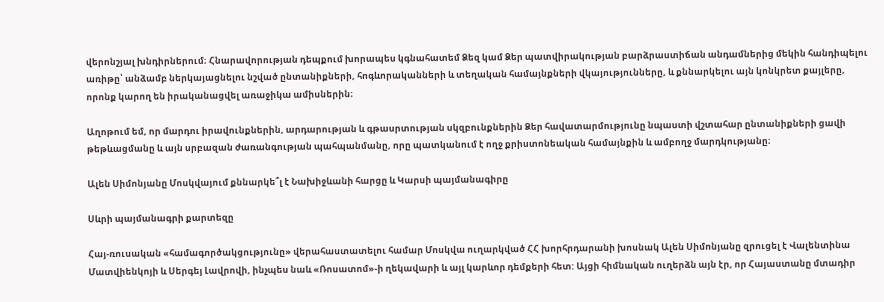վերոնշյալ խնդիրներում։ Հնարավորության դեպքում խորապես կգնահատեմ Ձեզ կամ Ձեր պատվիրակության բարձրաստիճան անդամներից մեկին հանդիպելու առիթը՝ անձամբ ներկայացնելու նշված ընտանիքների, հոգևորականների և տեղական համայնքների վկայությունները, և քննարկելու այն կոնկրետ քայլերը, որոնք կարող են իրականացվել առաջիկա ամիսներին։

Աղոթում եմ, որ մարդու իրավունքներին, արդարության և գթասրտության սկզբունքներին Ձեր հավատարմությունը նպաստի վշտահար ընտանիքների ցավի թեթևացմանը և այն սրբազան ժառանգության պահպանմանը, որը պատկանում է ողջ քրիստոնեական համայնքին և ամբողջ մարդկությանը։

Ալեն Սիմոնյանը Մոսկվայում քննարկե՞լ է Նախիջևանի հարցը և Կարսի պայմանագիրը

Սևրի պայմանագրի քարտեզը

Հայ-ռուսական «համագործակցությունը» վերահաստատելու համար Մոսկվա ուղարկված ՀՀ խորհրդարանի խոսնակ Ալեն Սիմոնյանը զրուցել է Վալենտինա Մատվիենկոյի և Սերգեյ Լավրովի, ինչպես նաև «Ռոսատոմ»-ի ղեկավարի և այլ կարևոր դեմքերի հետ: Այցի հիմնական ուղերձն այն էր, որ Հայաստանը մտադիր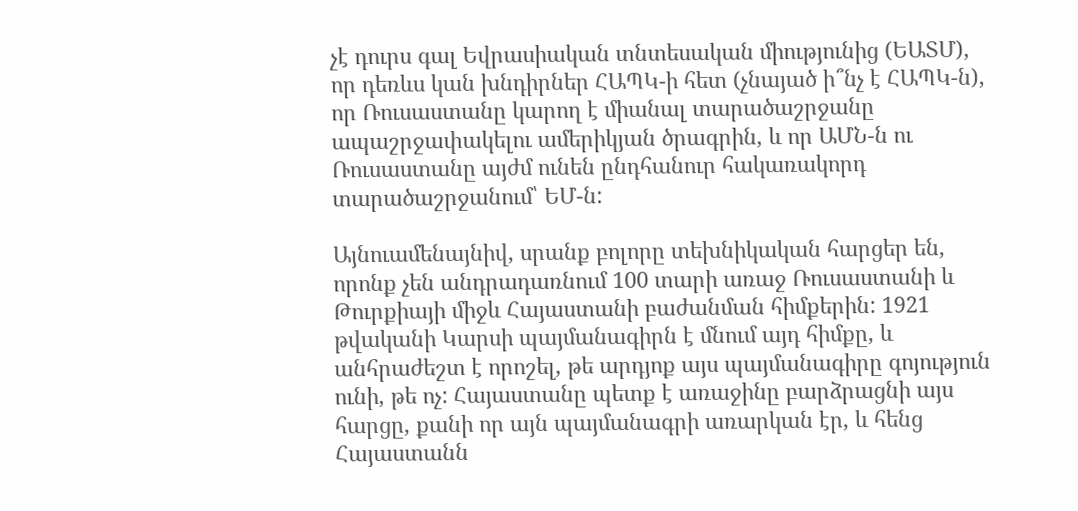չէ դուրս գալ Եվրասիական տնտեսական միությունից (ԵԱՏՄ), որ դեռևս կան խնդիրներ ՀԱՊԿ-ի հետ (չնայած ի՞նչ է ՀԱՊԿ-ն), որ Ռուսաստանը կարող է միանալ տարածաշրջանը ապաշրջափակելու ամերիկյան ծրագրին, և որ ԱՄՆ-ն ու Ռուսաստանը այժմ ունեն ընդհանուր հակառակորդ տարածաշրջանում՝ ԵՄ-ն:

Այնուամենայնիվ, սրանք բոլորը տեխնիկական հարցեր են, որոնք չեն անդրադառնում 100 տարի առաջ Ռուսաստանի և Թուրքիայի միջև Հայաստանի բաժանման հիմքերին: 1921 թվականի Կարսի պայմանագիրն է մնում այդ հիմքը, և անհրաժեշտ է որոշել, թե արդյոք այս պայմանագիրը գոյություն ունի, թե ոչ: Հայաստանը պետք է առաջինը բարձրացնի այս հարցը, քանի որ այն պայմանագրի առարկան էր, և հենց Հայաստանն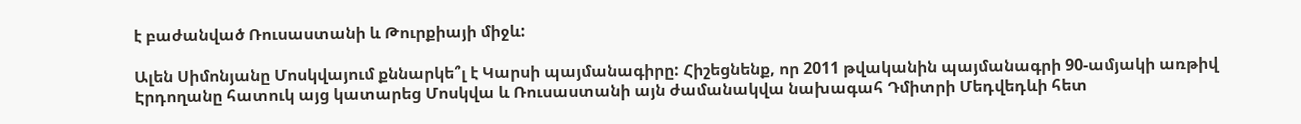է բաժանված Ռուսաստանի և Թուրքիայի միջև:

Ալեն Սիմոնյանը Մոսկվայում քննարկե՞լ է Կարսի պայմանագիրը: Հիշեցնենք, որ 2011 թվականին պայմանագրի 90-ամյակի առթիվ Էրդողանը հատուկ այց կատարեց Մոսկվա և Ռուսաստանի այն ժամանակվա նախագահ Դմիտրի Մեդվեդևի հետ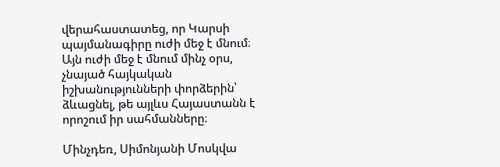վերահաստատեց, որ Կարսի պայմանագիրը ուժի մեջ է մնում։ Այն ուժի մեջ է մնում մինչ օրս, չնայած հայկական իշխանությունների փորձերին՝ ձևացնել, թե այլևս Հայաստանն է որոշում իր սահմանները։

Մինչդեռ, Սիմոնյանի Մոսկվա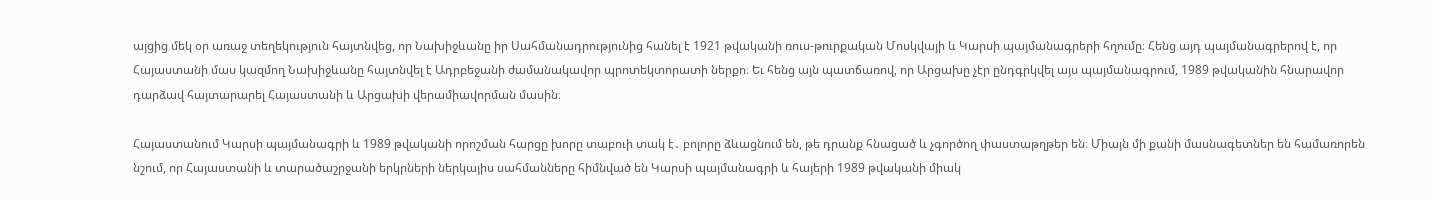այցից մեկ օր առաջ տեղեկություն հայտնվեց, որ Նախիջևանը իր Սահմանադրությունից հանել է 1921 թվականի ռուս-թուրքական Մոսկվայի և Կարսի պայմանագրերի հղումը։ Հենց այդ պայմանագրերով է, որ Հայաստանի մաս կազմող Նախիջևանը հայտնվել է Ադրբեջանի ժամանակավոր պրոտեկտորատի ներքո։ Եւ հենց այն պատճառով, որ Արցախը չէր ընդգրկվել այս պայմանագրում, 1989 թվականին հնարավոր դարձավ հայտարարել Հայաստանի և Արցախի վերամիավորման մասին։

Հայաստանում Կարսի պայմանագրի և 1989 թվականի որոշման հարցը խորը տաբուի տակ է․ բոլորը ձևացնում են, թե դրանք հնացած և չգործող փաստաթղթեր են։ Միայն մի քանի մասնագետներ են համառորեն նշում, որ Հայաստանի և տարածաշրջանի երկրների ներկայիս սահմանները հիմնված են Կարսի պայմանագրի և հայերի 1989 թվականի միակ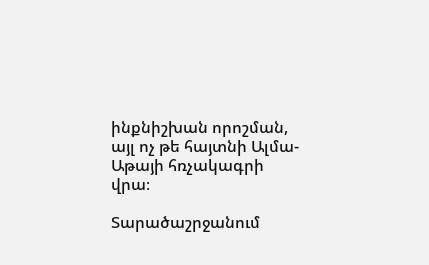ինքնիշխան որոշման, այլ ոչ թե հայտնի Ալմա-Աթայի հռչակագրի վրա։

Տարածաշրջանում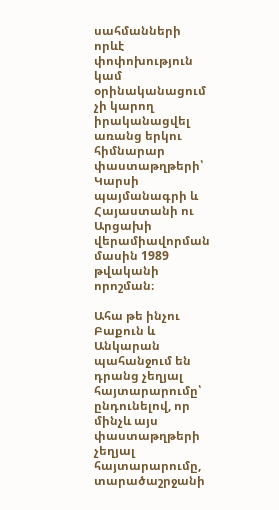սահմանների որևէ փոփոխություն կամ օրինականացում չի կարող իրականացվել առանց երկու հիմնարար փաստաթղթերի՝ Կարսի պայմանագրի և Հայաստանի ու Արցախի վերամիավորման մասին 1989 թվականի որոշման։

Ահա թե ինչու Բաքուն և Անկարան պահանջում են դրանց չեղյալ հայտարարումը՝ ընդունելով, որ մինչև այս փաստաթղթերի չեղյալ հայտարարումը, տարածաշրջանի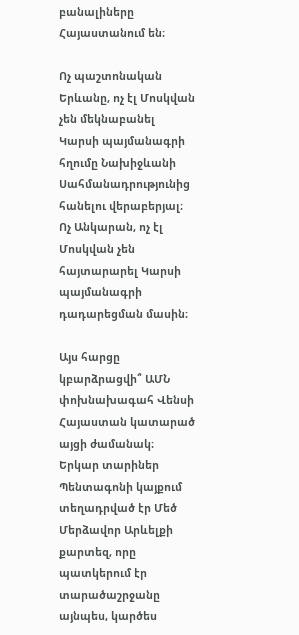բանալիները Հայաստանում են։

Ոչ պաշտոնական Երևանը, ոչ էլ Մոսկվան չեն մեկնաբանել Կարսի պայմանագրի հղումը Նախիջևանի Սահմանադրությունից հանելու վերաբերյալ։ Ոչ Անկարան, ոչ էլ Մոսկվան չեն հայտարարել Կարսի պայմանագրի դադարեցման մասին։

Այս հարցը կբարձրացվի՞ ԱՄՆ փոխնախագահ Վենսի Հայաստան կատարած այցի ժամանակ։ Երկար տարիներ Պենտագոնի կայքում տեղադրված էր Մեծ Մերձավոր Արևելքի քարտեզ, որը պատկերում էր տարածաշրջանը այնպես, կարծես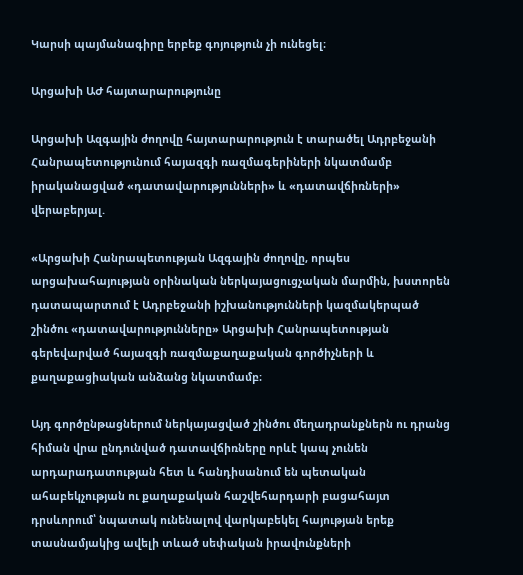Կարսի պայմանագիրը երբեք գոյություն չի ունեցել։

Արցախի ԱԺ հայտարարությունը

Արցախի Ազգային ժողովը հայտարարություն է տարածել Ադրբեջանի Հանրապետությունում հայազգի ռազմագերիների նկատմամբ իրականացված «դատավարությունների» և «դատավճիռների» վերաբերյալ.

«Արցախի Հանրապետության Ազգային ժողովը, որպես արցախահայության օրինական ներկայացուցչական մարմին, խստորեն դատապարտում է Ադրբեջանի իշխանությունների կազմակերպած շինծու «դատավարությունները» Արցախի Հանրապետության գերեվարված հայազգի ռազմաքաղաքական գործիչների և քաղաքացիական անձանց նկատմամբ։

Այդ գործընթացներում ներկայացված շինծու մեղադրանքներն ու դրանց հիման վրա ընդունված դատավճիռները որևէ կապ չունեն արդարադատության հետ և հանդիսանում են պետական ահաբեկչության ու քաղաքական հաշվեհարդարի բացահայտ դրսևորում՝ նպատակ ունենալով վարկաբեկել հայության երեք տասնամյակից ավելի տևած սեփական իրավունքների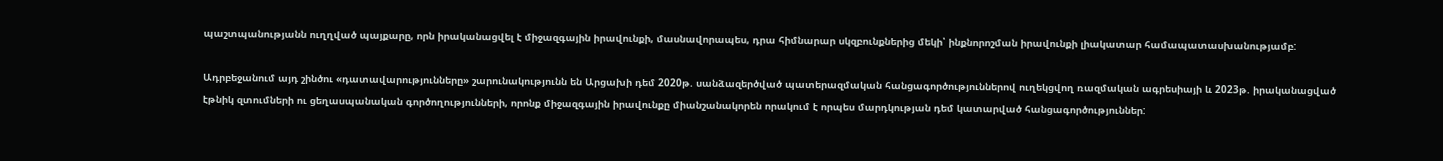պաշտպանությանն ուղղված պայքարը, որն իրականացվել է միջազգային իրավունքի, մասնավորապես, դրա հիմնարար սկզբունքներից մեկի՝ ինքնորոշման իրավունքի լիակատար համապատասխանությամբ:

Ադրբեջանում այդ շինծու «դատավարությունները» շարունակությունն են Արցախի դեմ 2020թ. սանձազերծված պատերազմական հանցագործություններով ուղեկցվող ռազմական ագրեսիայի և 2023թ. իրականացված էթնիկ զտումների ու ցեղասպանական գործողությունների, որոնք միջազգային իրավունքը միանշանակորեն որակում է որպես մարդկության դեմ կատարված հանցագործություններ: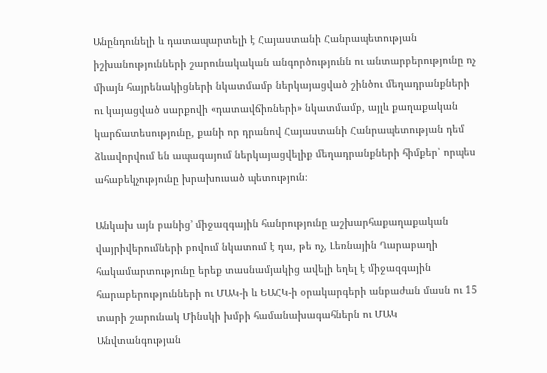Անընդունելի և դատապարտելի է Հայաստանի Հանրապետության իշխանությունների շարունակական անգործությունն ու անտարբերությունը ոչ միայն հայրենակիցների նկատմամբ ներկայացված շինծու մեղադրանքների ու կայացված սարքովի «դատավճիռների» նկատմամբ, այլև քաղաքական կարճատեսությունը, քանի որ դրանով Հայաստանի Հանրապետության դեմ ձևավորվում են ապագայում ներկայացվելիք մեղադրանքների հիմքեր՝ որպես ահաբեկչությունը խրախուսած պետություն։

Անկախ այն բանից’ միջազգային հանրությունը աշխարհաքաղաքական վայրիվերումների բովում նկատում է դա, թե ոչ, Լեռնային Ղարաբաղի հակամարտությունը երեք տասնամյակից ավելի եղել է միջազգային հարաբերությունների ու ՄԱԿ-ի և ԵԱՀԿ-ի օրակարգերի անբաժան մասն ու 15 տարի շարունակ Մինսկի խմբի համանախագահներն ու ՄԱԿ Անվտանգության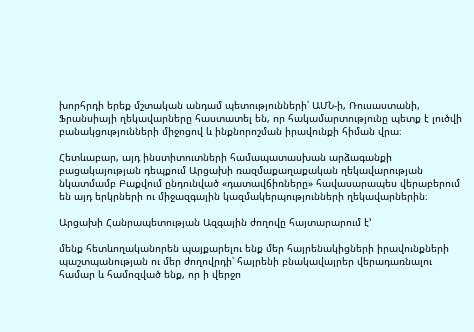խորհրդի երեք մշտական անդամ պետությունների՝ ԱՄՆ-ի, Ռուսաստանի, Ֆրանսիայի ղեկավարները հաստատել են, որ հակամարտությունը պետք է լուծվի բանակցությունների միջոցով և ինքնորոշման իրավունքի հիման վրա։

Հետևաբար, այդ ինստիտուտների համապատասխան արձագանքի բացակայության դեպքում Արցախի ռազմաքաղաքական ղեկավարության նկատմամբ Բաքվում ընդունված «դատավճիռները» հավասարապես վերաբերում են այդ երկրների ու միջազգային կազմակերպությունների ղեկավարներին։

Արցախի Հանրապետության Ազգային ժողովը հայտարարում է’

մենք հետևողականորեն պայքարելու ենք մեր հայրենակիցների իրավունքների պաշտպանության ու մեր ժողովրդի՝ հայրենի բնակավայրեր վերադառնալու համար և համոզված ենք, որ ի վերջո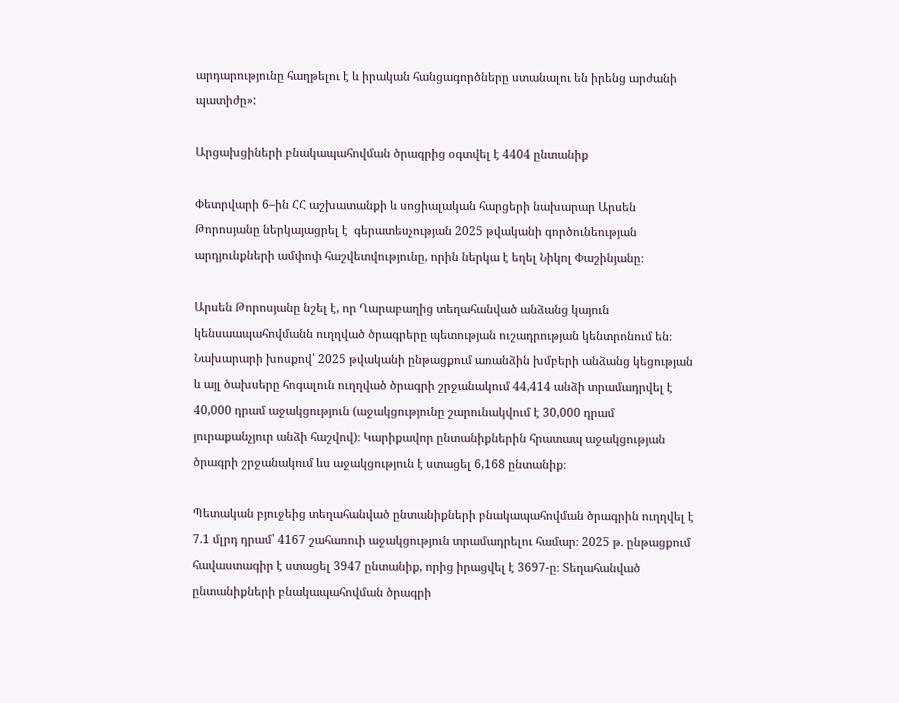արդարությունը հաղթելու է և իրական հանցագործները ստանալու են իրենց արժանի պատիժը»:

Արցախցիների բնակապահովման ծրագրից օգտվել է 4404 ընտանիք

Փետրվարի 6–ին ՀՀ աշխատանքի և սոցիալական հարցերի նախարար Արսեն Թորոսյանը ներկայացրել է  գերատեսչության 2025 թվականի գործունեության արդյունքների ամփոփ հաշվետվությունը, որին ներկա է եղել Նիկոլ Փաշինյանը։

Արսեն Թորոսյանը նշել է, որ Ղարաբաղից տեղահանված անձանց կայուն կենսաապահովմանն ուղղված ծրագրերը պետության ուշադրության կենտրոնում են։ Նախարարի խոսքով՝ 2025 թվականի ընթացքում առանձին խմբերի անձանց կեցության և այլ ծախսերը հոգալուն ուղղված ծրագրի շրջանակում 44,414 անձի տրամադրվել է 40,000 դրամ աջակցություն (աջակցությունը շարունակվում է 30,000 դրամ յուրաքանչյուր անձի հաշվով)։ Կարիքավոր ընտանիքներին հրատապ աջակցության ծրագրի շրջանակում ևս աջակցություն է ստացել 6,168 ընտանիք։

Պետական բյուջեից տեղահանված ընտանիքների բնակապահովման ծրագրին ուղղվել է 7.1 մլրդ դրամ՝ 4167 շահառուի աջակցություն տրամադրելու համար։ 2025 թ․ ընթացքում հավաստագիր է ստացել 3947 ընտանիք, որից իրացվել է 3697-ը։ Տեղահանված ընտանիքների բնակապահովման ծրագրի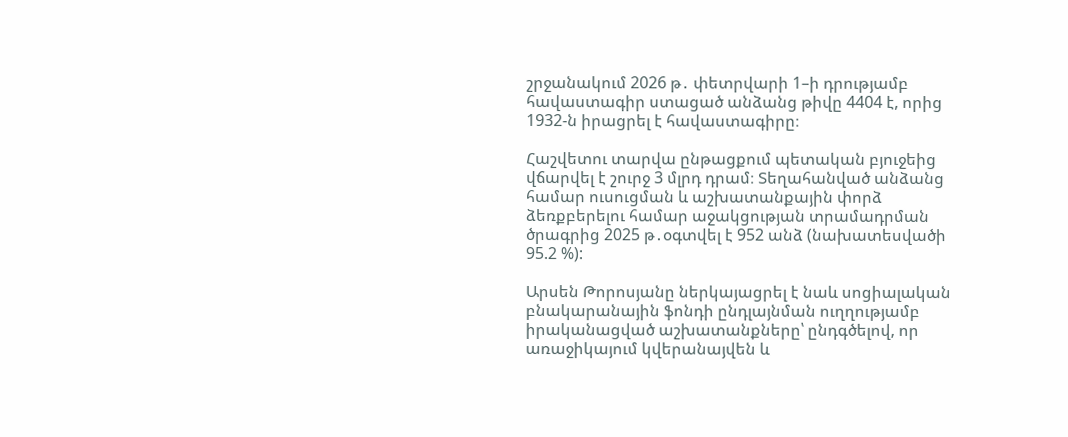շրջանակում 2026 թ․ փետրվարի 1–ի դրությամբ հավաստագիր ստացած անձանց թիվը 4404 է, որից 1932-ն իրացրել է հավաստագիրը։

Հաշվետու տարվա ընթացքում պետական բյուջեից վճարվել է շուրջ 3 մլրդ դրամ։ Տեղահանված անձանց համար ուսուցման և աշխատանքային փորձ ձեռքբերելու համար աջակցության տրամադրման ծրագրից 2025 թ․օգտվել է 952 անձ (նախատեսվածի 95.2 %):

Արսեն Թորոսյանը ներկայացրել է նաև սոցիալական բնակարանային ֆոնդի ընդլայնման ուղղությամբ իրականացված աշխատանքները՝ ընդգծելով, որ առաջիկայում կվերանայվեն և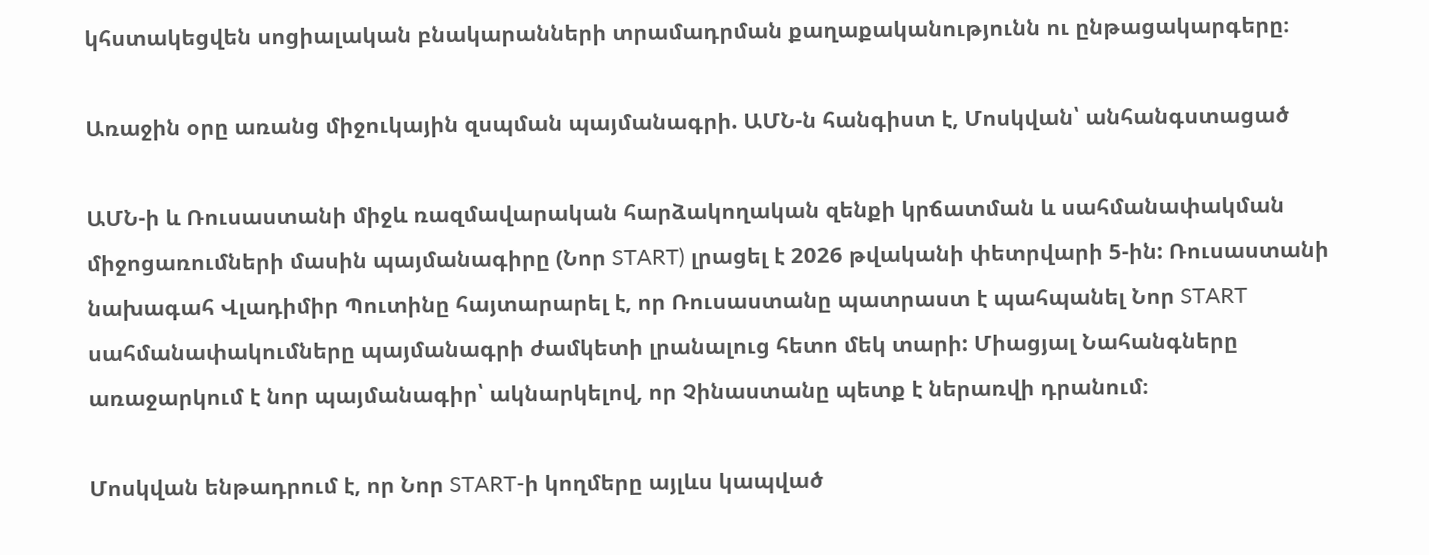կհստակեցվեն սոցիալական բնակարանների տրամադրման քաղաքականությունն ու ընթացակարգերը։

Առաջին օրը առանց միջուկային զսպման պայմանագրի. ԱՄՆ-ն հանգիստ է, Մոսկվան՝ անհանգստացած

ԱՄՆ-ի և Ռուսաստանի միջև ռազմավարական հարձակողական զենքի կրճատման և սահմանափակման միջոցառումների մասին պայմանագիրը (Նոր START) լրացել է 2026 թվականի փետրվարի 5-ին: Ռուսաստանի նախագահ Վլադիմիր Պուտինը հայտարարել է, որ Ռուսաստանը պատրաստ է պահպանել Նոր START սահմանափակումները պայմանագրի ժամկետի լրանալուց հետո մեկ տարի: Միացյալ Նահանգները առաջարկում է նոր պայմանագիր՝ ակնարկելով, որ Չինաստանը պետք է ներառվի դրանում։

Մոսկվան ենթադրում է, որ Նոր START-ի կողմերը այլևս կապված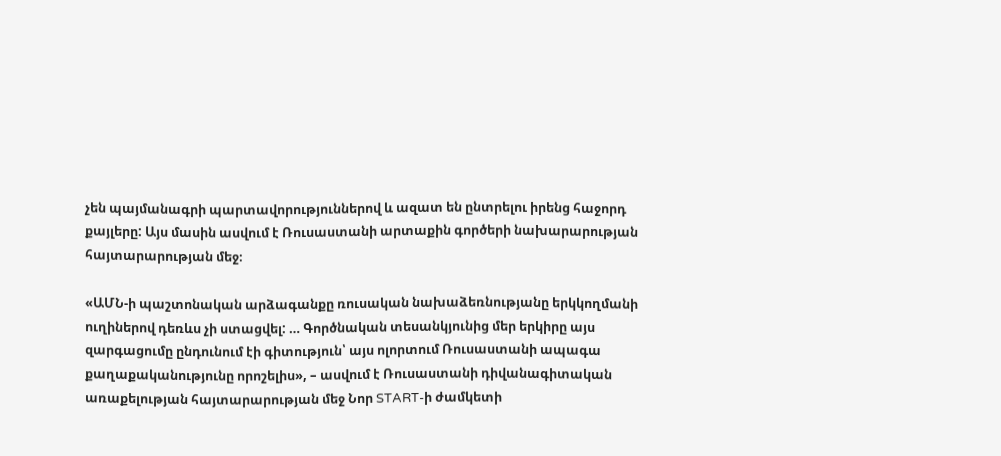չեն պայմանագրի պարտավորություններով և ազատ են ընտրելու իրենց հաջորդ քայլերը: Այս մասին ասվում է Ռուսաստանի արտաքին գործերի նախարարության հայտարարության մեջ։

«ԱՄՆ-ի պաշտոնական արձագանքը ռուսական նախաձեռնությանը երկկողմանի ուղիներով դեռևս չի ստացվել: … Գործնական տեսանկյունից մեր երկիրը այս զարգացումը ընդունում էի գիտություն՝ այս ոլորտում Ռուսաստանի ապագա քաղաքականությունը որոշելիս», – ասվում է Ռուսաստանի դիվանագիտական առաքելության հայտարարության մեջ Նոր START-ի ժամկետի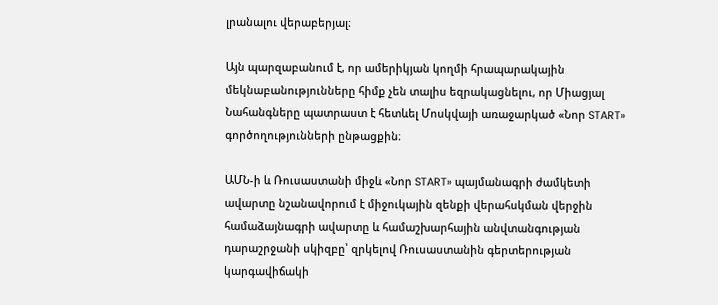լրանալու վերաբերյալ։

Այն պարզաբանում է, որ ամերիկյան կողմի հրապարակային մեկնաբանությունները հիմք չեն տալիս եզրակացնելու, որ Միացյալ Նահանգները պատրաստ է հետևել Մոսկվայի առաջարկած «Նոր START» գործողությունների ընթացքին։

ԱՄՆ-ի և Ռուսաստանի միջև «Նոր START» պայմանագրի ժամկետի ավարտը նշանավորում է միջուկային զենքի վերահսկման վերջին համաձայնագրի ավարտը և համաշխարհային անվտանգության դարաշրջանի սկիզբը՝ զրկելով Ռուսաստանին գերտերության կարգավիճակի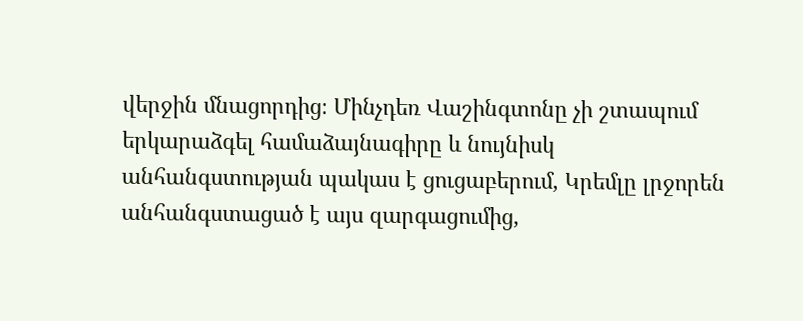վերջին մնացորդից։ Մինչդեռ Վաշինգտոնը չի շտապում երկարաձգել համաձայնագիրը և նույնիսկ անհանգստության պակաս է ցուցաբերում, Կրեմլը լրջորեն անհանգստացած է այս զարգացումից,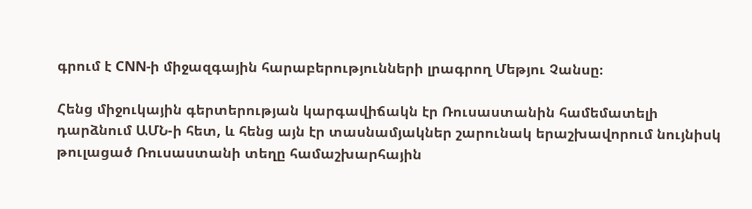գրում է CNN-ի միջազգային հարաբերությունների լրագրող Մեթյու Չանսը։

Հենց միջուկային գերտերության կարգավիճակն էր Ռուսաստանին համեմատելի դարձնում ԱՄՆ-ի հետ, և հենց այն էր տասնամյակներ շարունակ երաշխավորում նույնիսկ թուլացած Ռուսաստանի տեղը համաշխարհային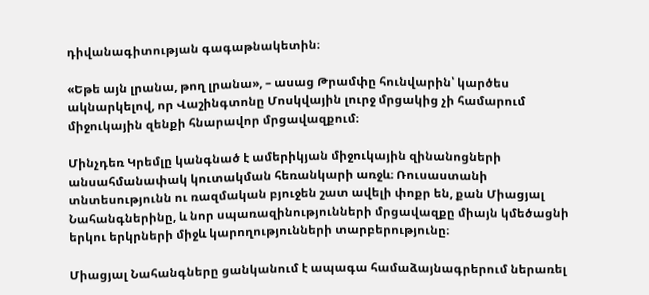դիվանագիտության գագաթնակետին։

«Եթե այն լրանա, թող լրանա», – ասաց Թրամփը հունվարին՝ կարծես ակնարկելով, որ Վաշինգտոնը Մոսկվային լուրջ մրցակից չի համարում միջուկային զենքի հնարավոր մրցավազքում։

Մինչդեռ Կրեմլը կանգնած է ամերիկյան միջուկային զինանոցների անսահմանափակ կուտակման հեռանկարի առջև։ Ռուսաստանի տնտեսությունն ու ռազմական բյուջեն շատ ավելի փոքր են, քան Միացյալ Նահանգներինը, և նոր սպառազինությունների մրցավազքը միայն կմեծացնի երկու երկրների միջև կարողությունների տարբերությունը։

Միացյալ Նահանգները ցանկանում է ապագա համաձայնագրերում ներառել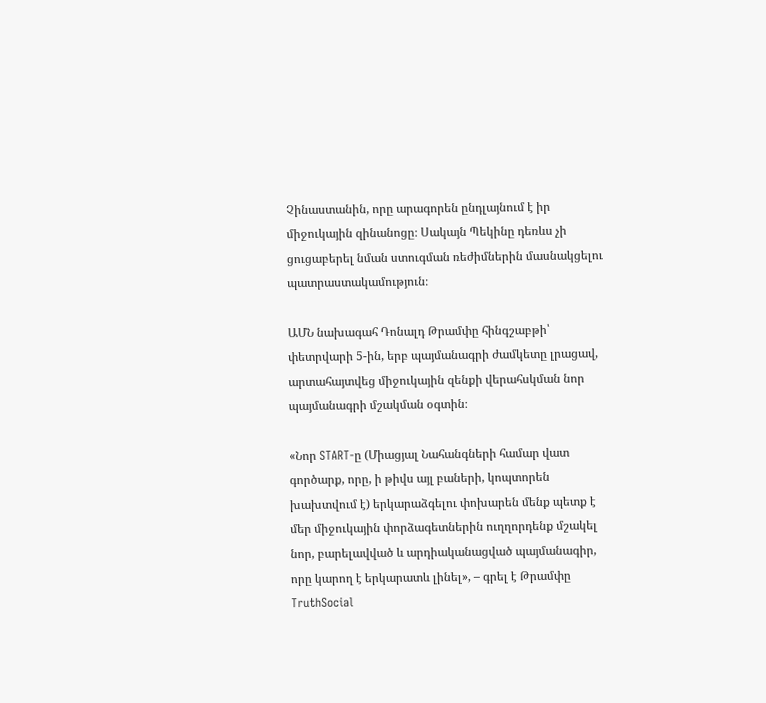Չինաստանին, որը արագորեն ընդլայնում է իր միջուկային զինանոցը։ Սակայն Պեկինը դեռևս չի ցուցաբերել նման ստուգման ռեժիմներին մասնակցելու պատրաստակամություն։

ԱՄՆ նախագահ Դոնալդ Թրամփը հինգշաբթի՝ փետրվարի 5-ին, երբ պայմանագրի ժամկետը լրացավ, արտահայտվեց միջուկային զենքի վերահսկման նոր պայմանագրի մշակման օգտին։

«Նոր START-ը (Միացյալ Նահանգների համար վատ գործարք, որը, ի թիվս այլ բաների, կոպտորեն խախտվում է) երկարաձգելու փոխարեն մենք պետք է մեր միջուկային փորձագետներին ուղղորդենք մշակել նոր, բարելավված և արդիականացված պայմանագիր, որը կարող է երկարատև լինել», – գրել է Թրամփը TruthSocial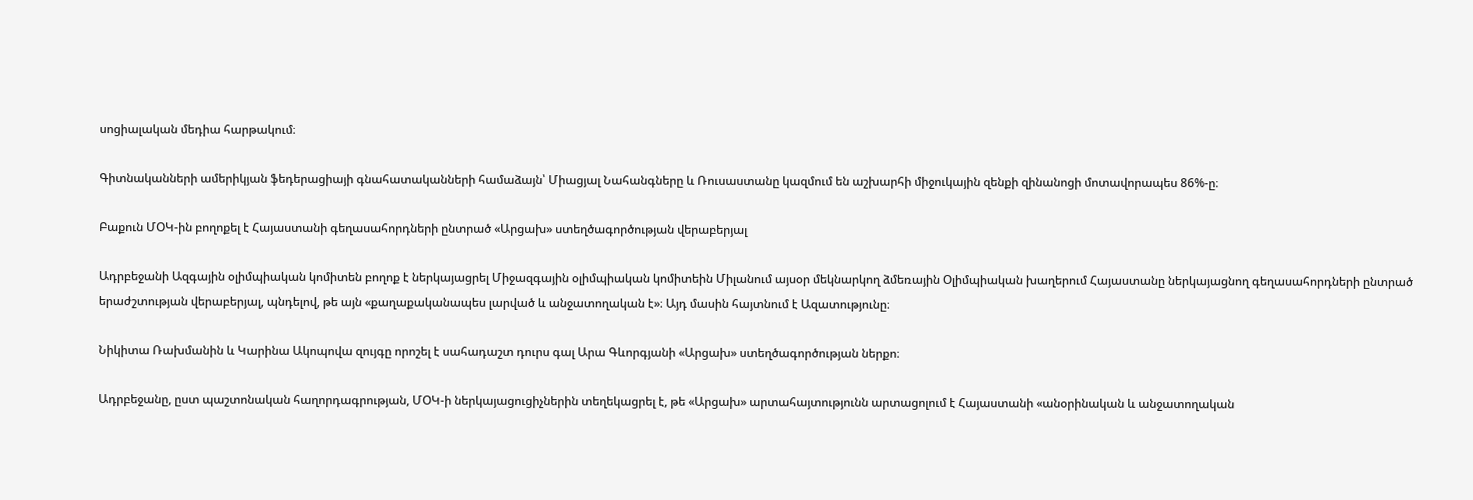սոցիալական մեդիա հարթակում։

Գիտնականների ամերիկյան ֆեդերացիայի գնահատականների համաձայն՝ Միացյալ Նահանգները և Ռուսաստանը կազմում են աշխարհի միջուկային զենքի զինանոցի մոտավորապես 86%-ը։

Բաքուն ՄՕԿ-ին բողոքել է Հայաստանի գեղասահորդների ընտրած «Արցախ» ստեղծագործության վերաբերյալ

Ադրբեջանի Ազգային օլիմպիական կոմիտեն բողոք է ներկայացրել Միջազգային օլիմպիական կոմիտեին Միլանում այսօր մեկնարկող ձմեռային Օլիմպիական խաղերում Հայաստանը ներկայացնող գեղասահորդների ընտրած երաժշտության վերաբերյալ, պնդելով, թե այն «քաղաքականապես լարված և անջատողական է»։ Այդ մասին հայտնում է Ազատությունը։

Նիկիտա Ռախմանին և Կարինա Ակոպովա զույգը որոշել է սահադաշտ դուրս գալ Արա Գևորգյանի «Արցախ» ստեղծագործության ներքո։

Ադրբեջանը, ըստ պաշտոնական հաղորդագրության, ՄՕԿ-ի ներկայացուցիչներին տեղեկացրել է, թե «Արցախ» արտահայտությունն արտացոլում է Հայաստանի «անօրինական և անջատողական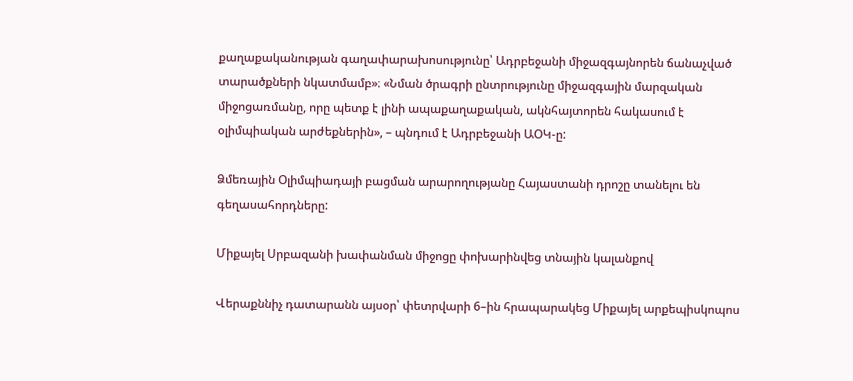քաղաքականության գաղափարախոսությունը՝ Ադրբեջանի միջազգայնորեն ճանաչված տարածքների նկատմամբ»։ «Նման ծրագրի ընտրությունը միջազգային մարզական միջոցառմանը, որը պետք է լինի ապաքաղաքական, ակնհայտորեն հակասում է օլիմպիական արժեքներին», – պնդում է Ադրբեջանի ԱՕԿ-ը:

Ձմեռային Օլիմպիադայի բացման արարողությանը Հայաստանի դրոշը տանելու են գեղասահորդները:

Միքայել Սրբազանի խափանման միջոցը փոխարինվեց տնային կալանքով

Վերաքննիչ դատարանն այսօր՝ փետրվարի 6–ին հրապարակեց Միքայել արքեպիսկոպոս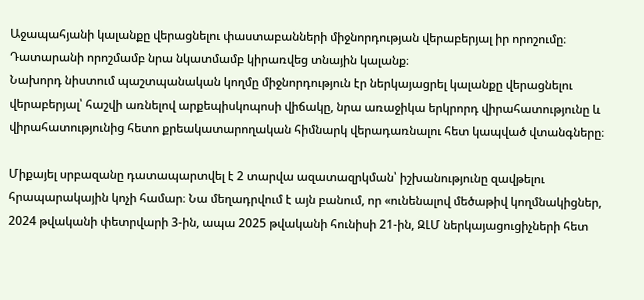Աջապահյանի կալանքը վերացնելու փաստաբանների միջնորդության վերաբերյալ իր որոշումը։ Դատարանի որոշմամբ նրա նկատմամբ կիրառվեց տնային կալանք։
Նախորդ նիստում պաշտպանական կողմը միջնորդություն էր ներկայացրել կալանքը վերացնելու վերաբերյալ՝ հաշվի առնելով արքեպիսկոպոսի վիճակը, նրա առաջիկա երկրորդ վիրահատությունը և վիրահատությունից հետո քրեակատարողական հիմնարկ վերադառնալու հետ կապված վտանգները։

Միքայել սրբազանը դատապարտվել է 2 տարվա ազատազրկման՝ իշխանությունը զավթելու հրապարակային կոչի համար։ Նա մեղադրվում է այն բանում, որ «ունենալով մեծաթիվ կողմնակիցներ, 2024 թվականի փետրվարի 3-ին, ապա 2025 թվականի հունիսի 21-ին, ԶԼՄ ներկայացուցիչների հետ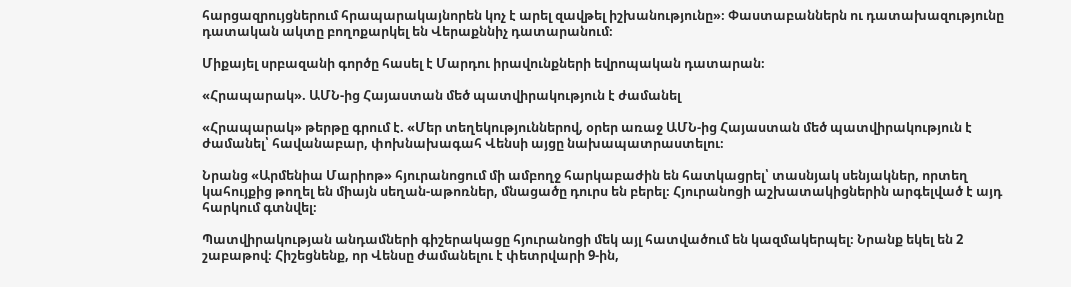հարցազրույցներում հրապարակայնորեն կոչ է արել զավթել իշխանությունը»։ Փաստաբաններն ու դատախազությունը դատական ակտը բողոքարկել են Վերաքննիչ դատարանում։

Միքայել սրբազանի գործը հասել է Մարդու իրավունքների եվրոպական դատարան։

«Հրապարակ». ԱՄՆ-ից Հայաստան մեծ պատվիրակություն է ժամանել

«Հրապարակ» թերթը գրում է. «Մեր տեղեկություններով, օրեր առաջ ԱՄՆ-ից Հայաստան մեծ պատվիրակություն է ժամանել՝ հավանաբար, փոխնախագահ Վենսի այցը նախապատրաստելու։

Նրանց «Արմենիա Մարիոթ» հյուրանոցում մի ամբողջ հարկաբաժին են հատկացրել՝ տասնյակ սենյակներ, որտեղ կահույքից թողել են միայն սեղան-աթոռներ, մնացածը դուրս են բերել։ Հյուրանոցի աշխատակիցներին արգելված է այդ հարկում գտնվել։

Պատվիրակության անդամների գիշերակացը հյուրանոցի մեկ այլ հատվածում են կազմակերպել։ Նրանք եկել են 2 շաբաթով։ Հիշեցնենք, որ Վենսը ժամանելու է փետրվարի 9-ին,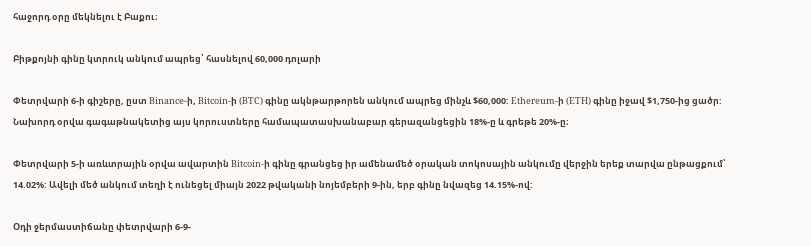հաջորդ օրը մեկնելու է Բաքու։

Բիթքոյնի գինը կտրուկ անկում ապրեց՝ հասնելով 60,000 դոլարի

Փետրվարի 6-ի գիշերը, ըստ Binance-ի, Bitcoin-ի (BTC) գինը ակնթարթորեն անկում ապրեց մինչև $60,000: Ethereum-ի (ETH) գինը իջավ $1,750-ից ցածր: Նախորդ օրվա գագաթնակետից այս կորուստները համապատասխանաբար գերազանցեցին 18%-ը և գրեթե 20%-ը։

Փետրվարի 5-ի առևտրային օրվա ավարտին Bitcoin-ի գինը գրանցեց իր ամենամեծ օրական տոկոսային անկումը վերջին երեք տարվա ընթացքում՝ 14.02%: Ավելի մեծ անկում տեղի է ունեցել միայն 2022 թվականի նոյեմբերի 9-ին, երբ գինը նվազեց 14.15%-ով:

Օդի ջերմաստիճանը փետրվարի 6-9-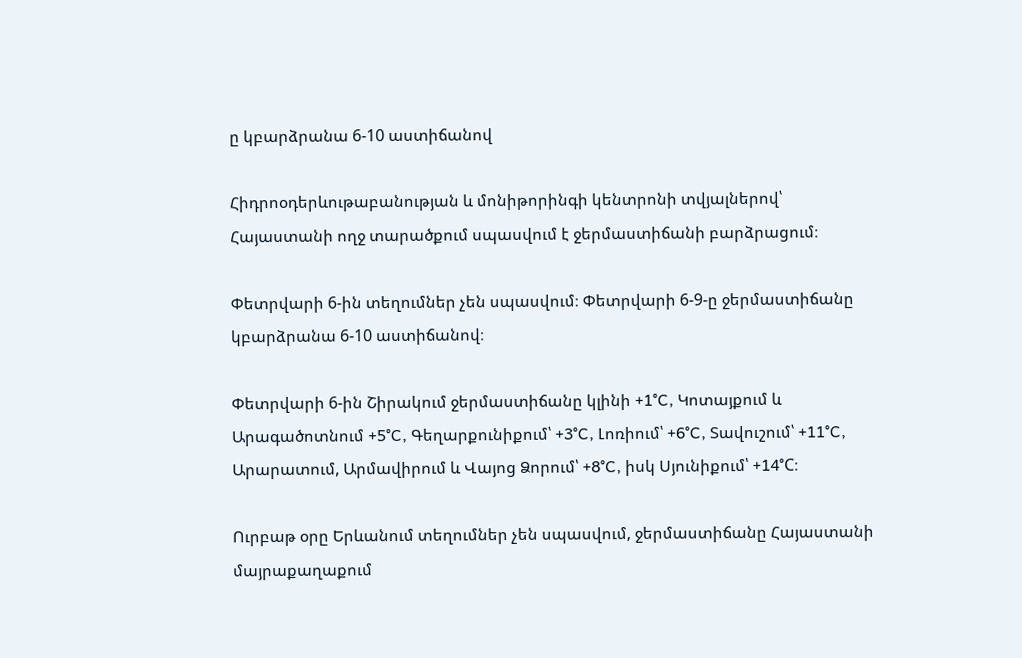ը կբարձրանա 6-10 աստիճանով

Հիդրոօդերևութաբանության և մոնիթորինգի կենտրոնի տվյալներով՝ Հայաստանի ողջ տարածքում սպասվում է ջերմաստիճանի բարձրացում։

Փետրվարի 6-ին տեղումներ չեն սպասվում։ Փետրվարի 6-9-ը ջերմաստիճանը կբարձրանա 6-10 աստիճանով։

Փետրվարի 6-ին Շիրակում ջերմաստիճանը կլինի +1°C, Կոտայքում և Արագածոտնում +5°C, Գեղարքունիքում՝ +3°C, Լոռիում՝ +6°C, Տավուշում՝ +11°C, Արարատում, Արմավիրում և Վայոց Ձորում՝ +8°C, իսկ Սյունիքում՝ +14°C։

Ուրբաթ օրը Երևանում տեղումներ չեն սպասվում, ջերմաստիճանը Հայաստանի մայրաքաղաքում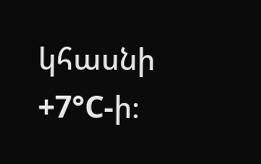կհասնի +7°C-ի։